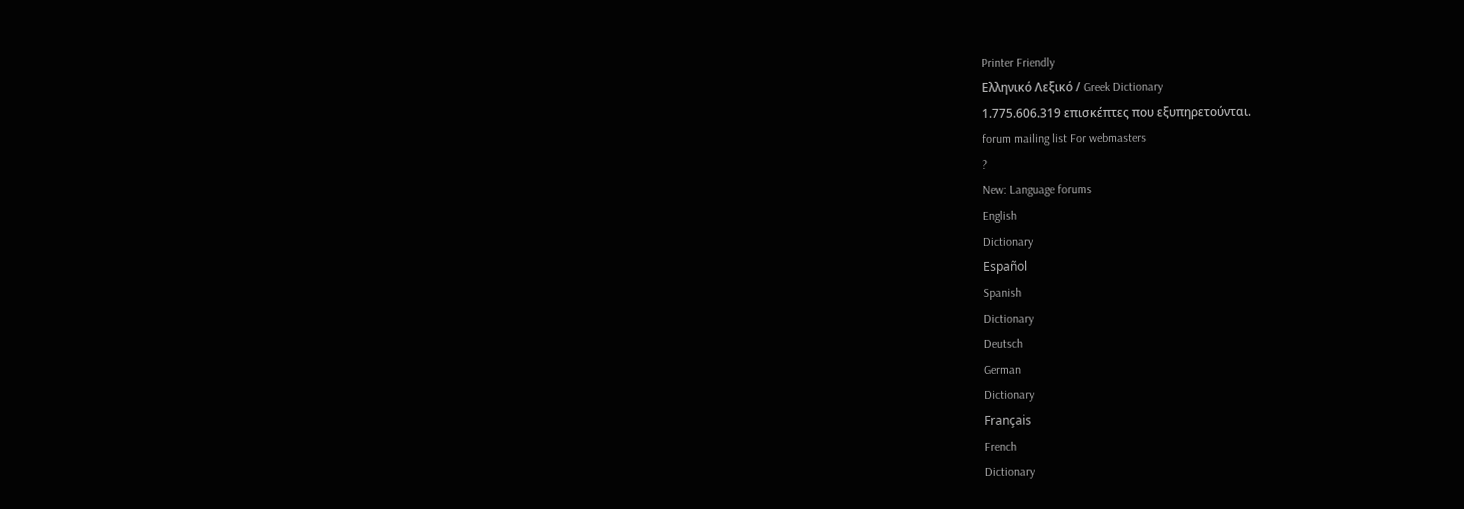Printer Friendly
Ελληνικό Λεξικό / Greek Dictionary
1.775.606.319 επισκέπτες που εξυπηρετούνται.
forum mailing list For webmasters
?
New: Language forums
English
Dictionary
Español
Spanish
Dictionary
Deutsch
German
Dictionary
Français
French
Dictionary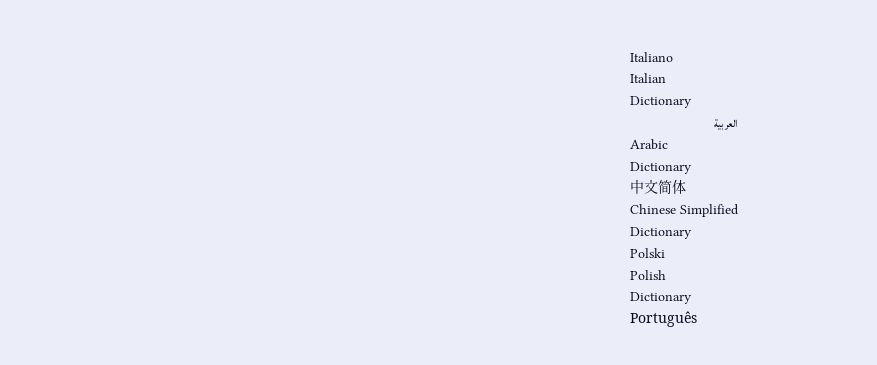Italiano
Italian
Dictionary
العربية
Arabic
Dictionary
中文简体
Chinese Simplified
Dictionary
Polski
Polish
Dictionary
Português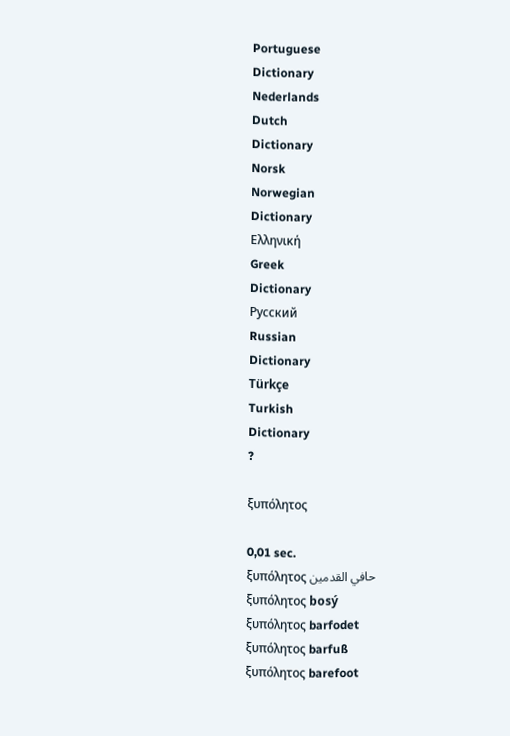Portuguese
Dictionary
Nederlands
Dutch
Dictionary
Norsk
Norwegian
Dictionary
Ελληνική
Greek
Dictionary
Русский
Russian
Dictionary
Türkçe
Turkish
Dictionary
?

ξυπόλητος

0,01 sec.
ξυπόλητος حافي القدمين
ξυπόλητος bosý
ξυπόλητος barfodet
ξυπόλητος barfuß
ξυπόλητος barefoot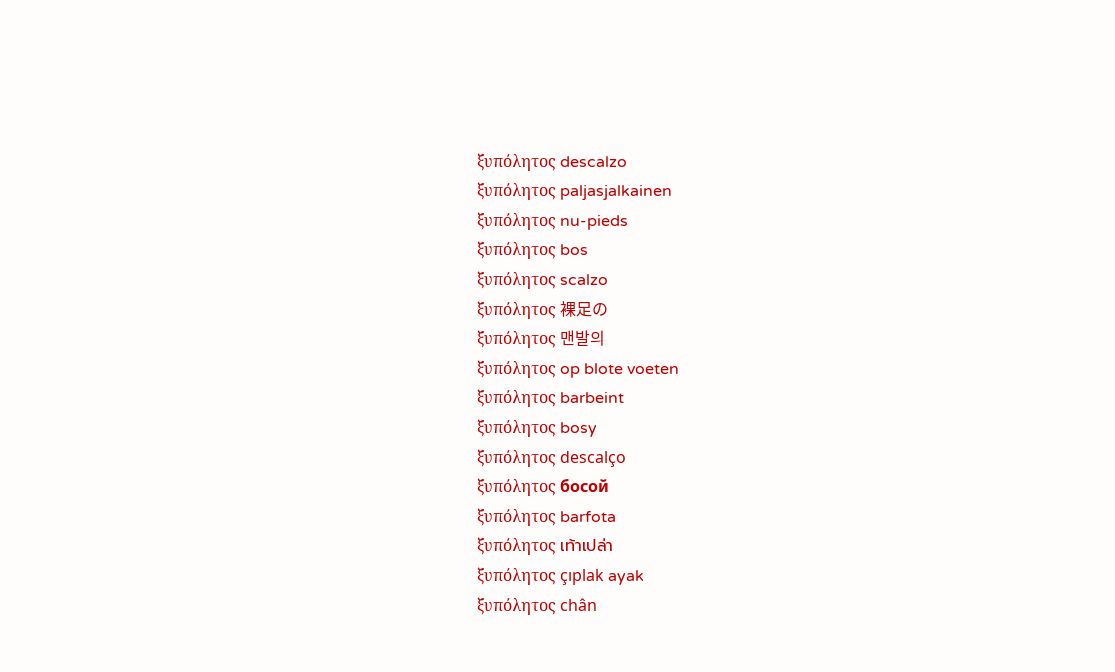ξυπόλητος descalzo
ξυπόλητος paljasjalkainen
ξυπόλητος nu-pieds
ξυπόλητος bos
ξυπόλητος scalzo
ξυπόλητος 裸足の
ξυπόλητος 맨발의
ξυπόλητος op blote voeten
ξυπόλητος barbeint
ξυπόλητος bosy
ξυπόλητος descalço
ξυπόλητος босой
ξυπόλητος barfota
ξυπόλητος เท้าเปล่า
ξυπόλητος çıplak ayak
ξυπόλητος chân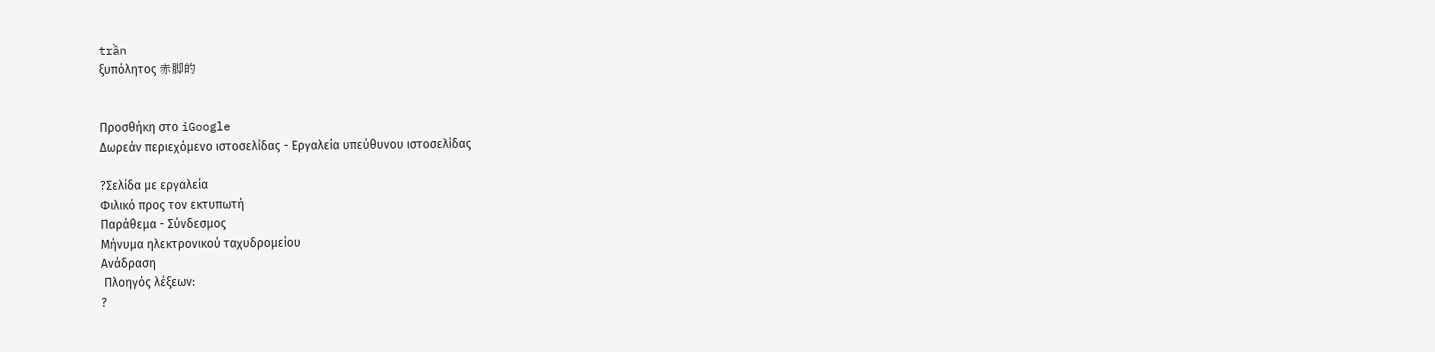trần
ξυπόλητος 赤脚的


Προσθήκη στο iGoogle
Δωρεάν περιεχόμενο ιστοσελίδας - Εργαλεία υπεύθυνου ιστοσελίδας

?Σελίδα με εργαλεία
Φιλικό προς τον εκτυπωτή
Παράθεμα - Σύνδεσμος
Μήνυμα ηλεκτρονικού ταχυδρομείου
Ανάδραση
 Πλοηγός λέξεων:
?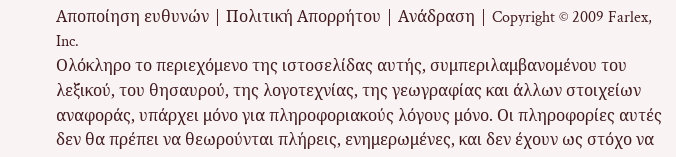Αποποίηση ευθυνών | Πολιτική Απορρήτου | Ανάδραση | Copyright © 2009 Farlex, Inc.
Ολόκληρο το περιεχόμενο της ιστοσελίδας αυτής, συμπεριλαμβανομένου του λεξικού, του θησαυρού, της λογοτεχνίας, της γεωγραφίας και άλλων στοιχείων αναφοράς, υπάρχει μόνο για πληροφοριακούς λόγους μόνο. Οι πληροφορίες αυτές δεν θα πρέπει να θεωρούνται πλήρεις, ενημερωμένες, και δεν έχουν ως στόχο να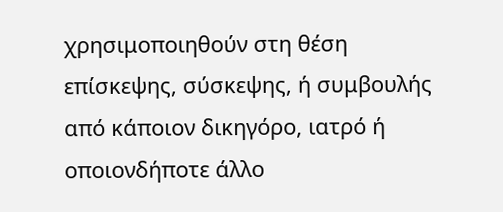χρησιμοποιηθούν στη θέση επίσκεψης, σύσκεψης, ή συμβουλής από κάποιον δικηγόρο, ιατρό ή οποιονδήποτε άλλο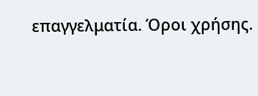επαγγελματία. Όροι χρήσης.